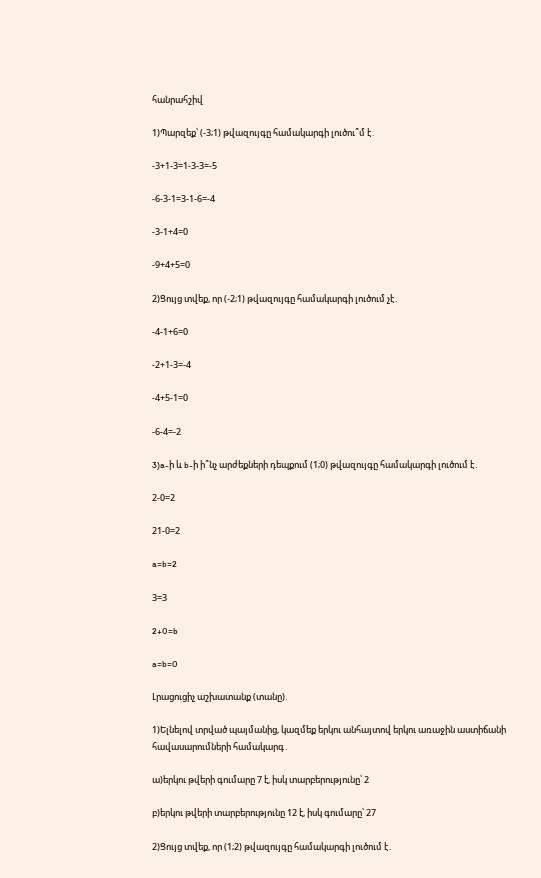հանրահշիվ

1)Պարզեք՝ (-3;1) թվազույգը համակարգի լուծու՞մ է․

-3+1-3=1-3-3=-5

-6-3-1=3-1-6=-4

-3-1+4=0

-9+4+5=0

2)Ցույց տվեք, որ (-2;1) թվազույգը համակարգի լուծում չէ․

-4-1+6=0

-2+1-3=-4

-4+5-1=0

-6-4=-2

3)a-ի և b-ի ի՞նչ արժեքների դեպքում (1;0) թվազույգը համակարգի լուծում է․

2-0=2

21-0=2

a=b=2

3=3

2+0=b

a=b=0

Լրացուցիչ աշխատանք (տանը).

1)Ելնելով տրված պայմանից, կազմեք երկու անհայտով երկու առաջին աստիճանի հավասարումների համակարգ․

ա)երկու թվերի գումարը 7 է, իսկ տարբերությունը՝ 2

բ)երկու թվերի տարբերությունը 12 է, իսկ գումարը՝ 27

2)Ցույց տվեք, որ (1;2) թվազույգը համակարգի լուծում է․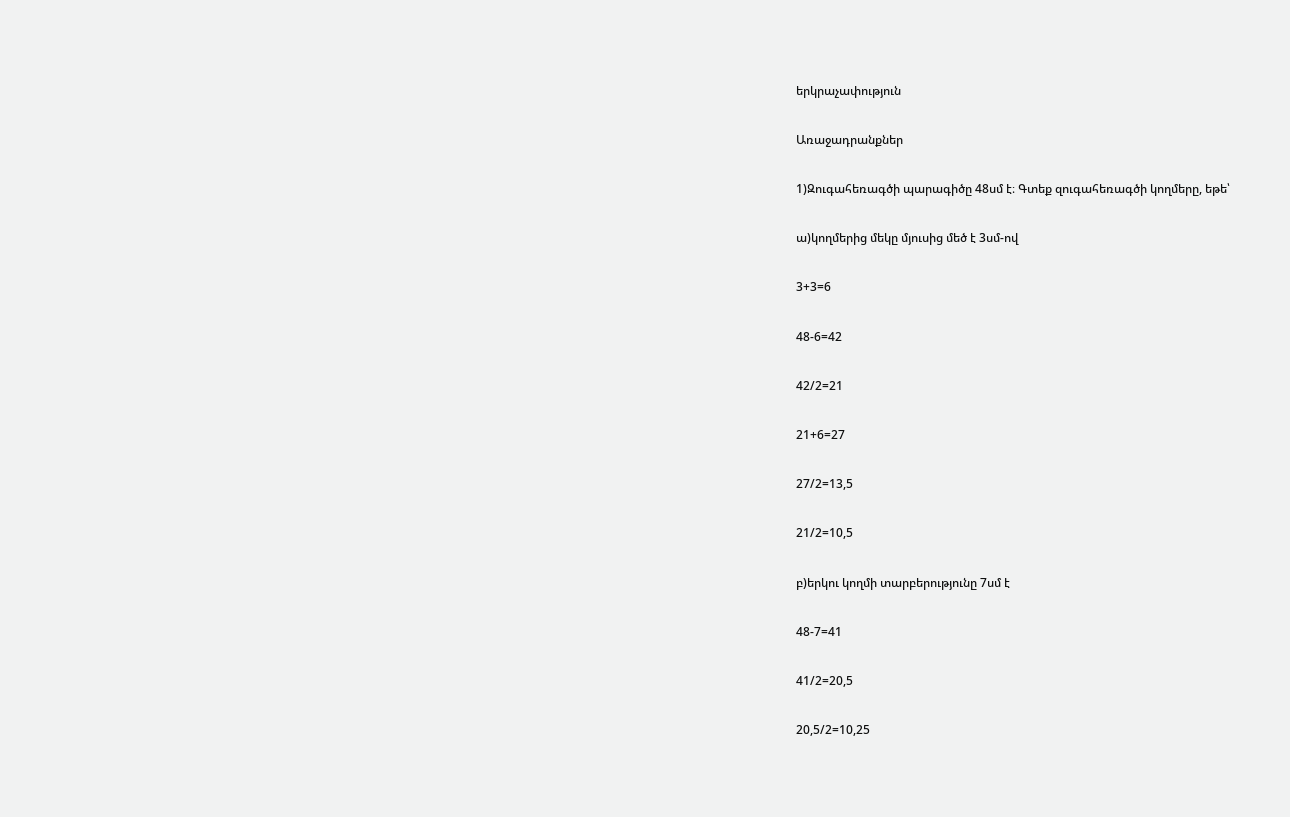երկրաչափություն

Առաջադրանքներ

1)Զուգահեռագծի պարագիծը 48սմ է։ Գտեք զուգահեռագծի կողմերը, եթե՝

ա)կողմերից մեկը մյուսից մեծ է 3սմ-ով

3+3=6

48-6=42

42/2=21

21+6=27

27/2=13,5

21/2=10,5

բ)երկու կողմի տարբերությունը 7սմ է

48-7=41

41/2=20,5

20,5/2=10,25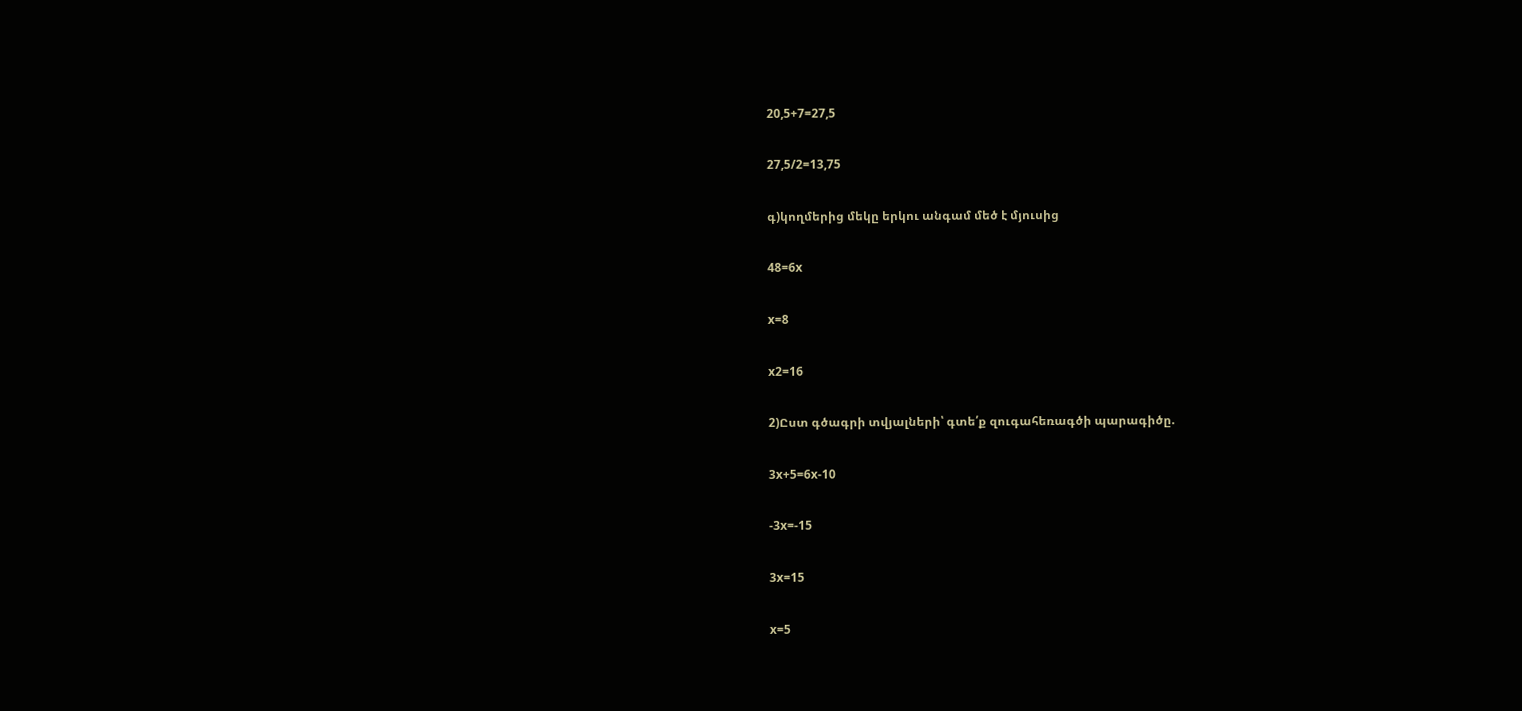20,5+7=27,5

27,5/2=13,75

գ)կողմերից մեկը երկու անգամ մեծ է մյուսից

48=6x

x=8

x2=16

2)Ըստ գծագրի տվյալների՝ գտե՛ք զուգահեռագծի պարագիծը.

3x+5=6x-10

-3x=-15

3x=15

x=5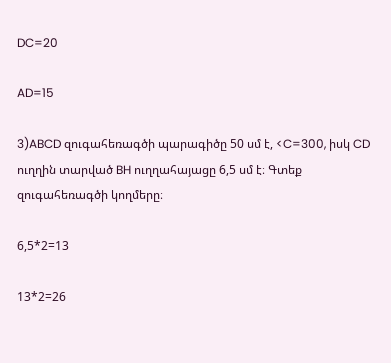DC=20

AD=15

3)ABCD զուգահեռագծի պարագիծը 50 սմ է, <C=300, իսկ CD ուղղին տարված BH ուղղահայացը 6,5 սմ է։ Գտեք զուգահեռագծի կողմերը։

6,5*2=13

13*2=26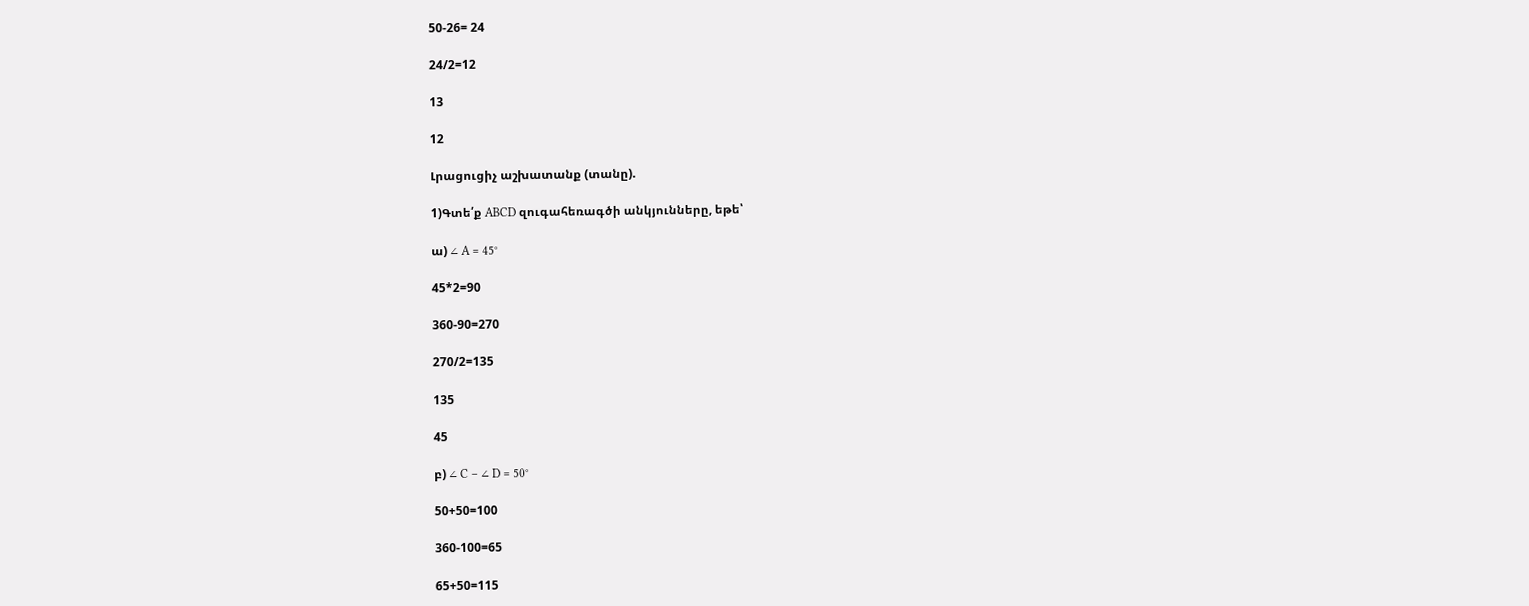50-26= 24

24/2=12

13

12

Լրացուցիչ աշխատանք (տանը).

1)Գտե՛ք ABCD զուգահեռագծի անկյունները, եթե՝

ա) ∠ A = 45°

45*2=90

360-90=270

270/2=135

135

45

բ) ∠ C – ∠ D = 50°

50+50=100

360-100=65

65+50=115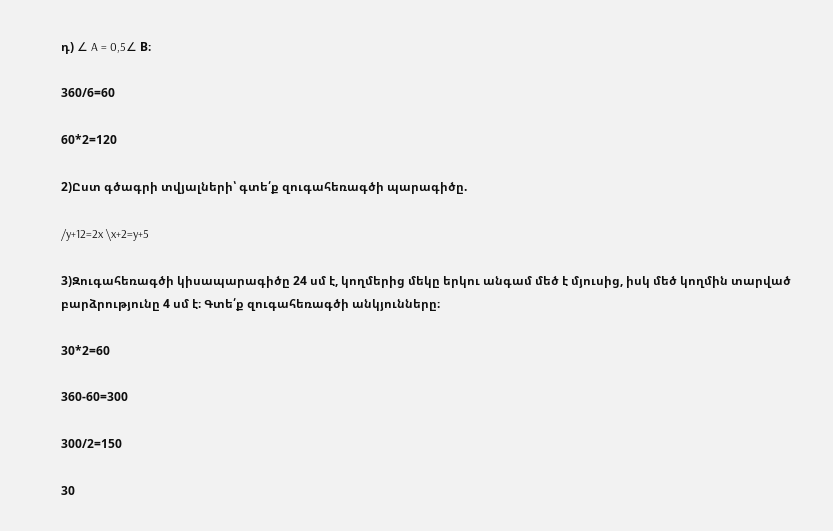դ) ∠ A = 0,5∠ B։

360/6=60

60*2=120

2)Ըստ գծագրի տվյալների՝ գտե՛ք զուգահեռագծի պարագիծը.

/y+12=2x \x+2=y+5

3)Զուգահեռագծի կիսապարագիծը 24 սմ է, կողմերից մեկը երկու անգամ մեծ է մյուսից, իսկ մեծ կողմին տարված բարձրությունը 4 սմ է։ Գտե՛ք զուգահեռագծի անկյունները։

30*2=60

360-60=300

300/2=150

30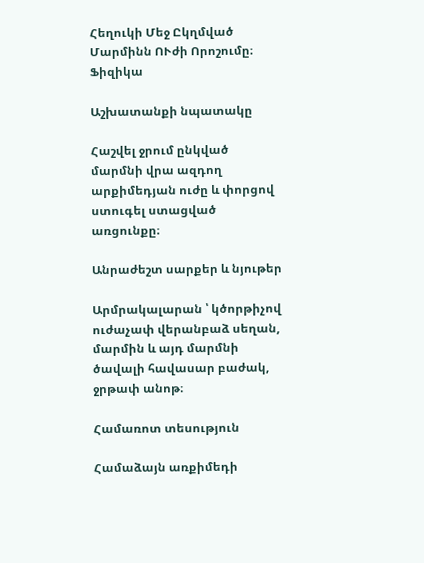Հեղուկի Մեջ Ըկղմված Մարմինն ՈՒժի Որոշումը։ Ֆիզիկա

Աշխատանքի նպատակը

Հաշվել ջրում ընկված մարմնի վրա ազդող արքիմեդյան ուժը և փորցով ստուգել ստացված առցունքը։

Անրաժեշտ սարքեր և նյութեր

Արմրակալարան ՝ կծորթիչով ուժաչափ վերանբաձ սեղան, մարմին և այդ մարմնի ծավալի հավասար բաժակ, ջրթափ անոթ։

Համառոտ տեսություն

Համաձայն առքիմեդի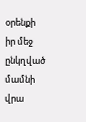օրենքի իր մեջ ընկղված մամնի վրա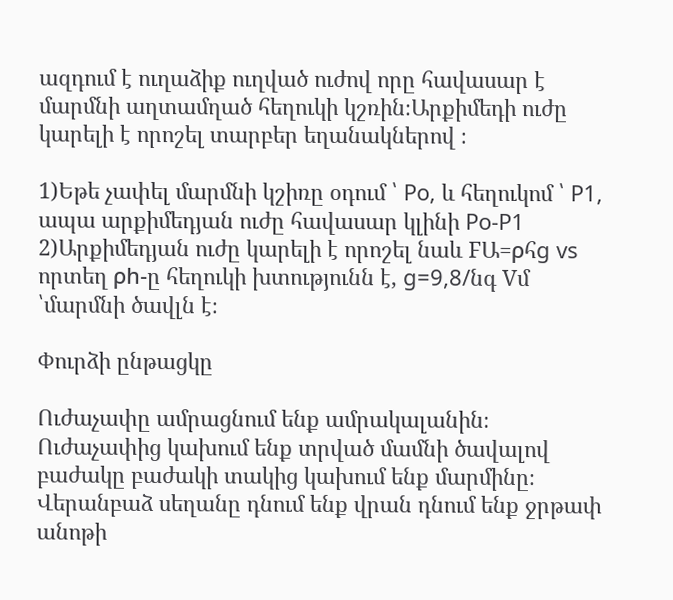ազդում է ուղաձիք ուղված ուժով որը հավասար է մարմնի աղտամղած հեղուկի կշռին։Արքիմեդի ուժը կարելի է որոշել տարբեր եղանակներով ։

1)Եթե չափել մարմնի կշիռը օդում ՝ Po, և հեղուկոմ ՝ P1, ապա արքիմեդյան ուժը հավասար կլինի Po-P1
2)Արքիմեդյան ուժը կարելի է որոշել նաև FԱ=ρհg vs որտեղ ρh-ը հեղուկի խտությունն է, g=9,8/նգ Vմ ՝մարմնի ծավլն է։

Փուրձի ընթացկը

Ուժաչափը ամրացնում ենք ամրակալանին։ Ուժաչափից կախում ենք տրված մամնի ծավալով բաժակը բաժակի տակից կախում ենք մարմինը։ Վերանբաձ սեղանը դնում ենք վրան դնում ենք ջրթափ անոթի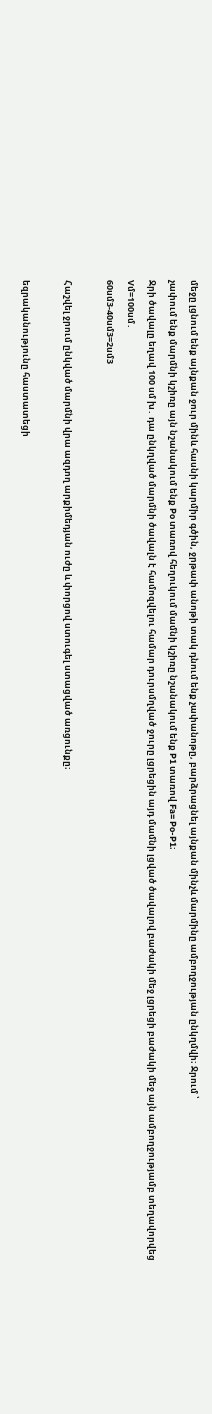մեջը լցնում ենք այնքան ջուր մինև հասնի կարմիր գծին, ջրթափ անոթի տակ դնում ենք չափանոթը, բարձրացնել այնքան մինչև մարմինը ամբողջության ընկղմվի։ Ջրում ՝
չափում ենք մարմնի կշիռը այն նշանակում ենք Po տառով հեղուկում մամնի կշիռը նշանակում ենք P1 տառով Fa= Po-P1։
Ջրի ծավալը եղավ 100 սմ խ․ դա ընկղված մարմնի ծավալն է համոզվելու համար դուրսմղված ջուրը լցրեցին այդ մամնի լցված ծավալով բաժակի մեջ լցրեցի բաժակի մեջ այն ամբողջությամբ տեղավորվեց
Vմ=100սմ․
60սմ3-40սմ3=2սմ3

Հաշվել ջրում ընկված մարմնի վրա ազդող արքիմեդյան ուժը և փորցով ստուգել ստացված առցունքը։

եզրականությունը հաստատեցի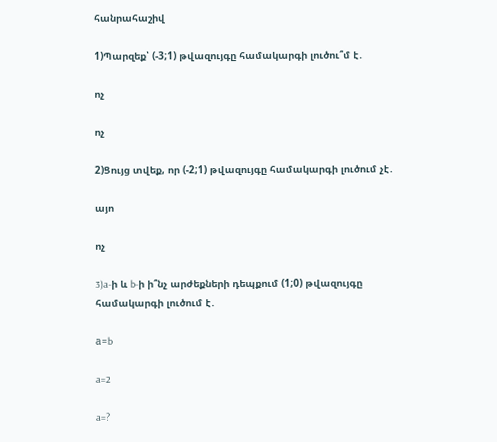հանրահաշիվ

1)Պարզեք՝ (-3;1) թվազույգը համակարգի լուծու՞մ է․

ոչ

ոչ

2)Ցույց տվեք, որ (-2;1) թվազույգը համակարգի լուծում չէ․

այո

ոչ

3)a-ի և b-ի ի՞նչ արժեքների դեպքում (1;0) թվազույգը համակարգի լուծում է․

а=b

a=2

a=?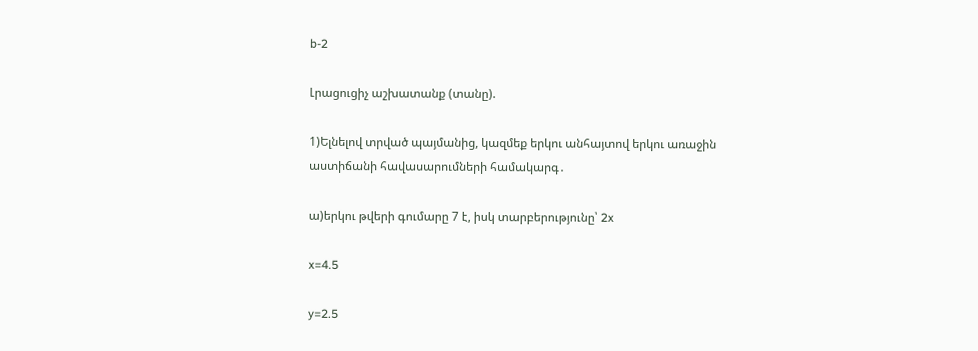b-2

Լրացուցիչ աշխատանք (տանը).

1)Ելնելով տրված պայմանից, կազմեք երկու անհայտով երկու առաջին աստիճանի հավասարումների համակարգ․

ա)երկու թվերի գումարը 7 է, իսկ տարբերությունը՝ 2x

x=4.5

y=2.5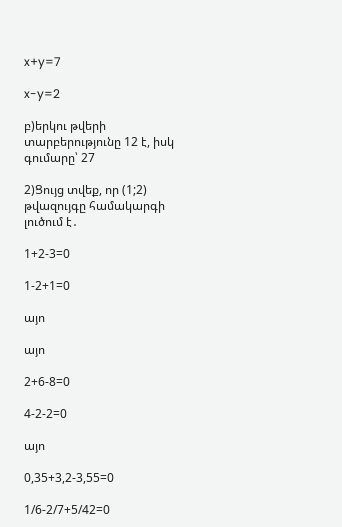x+y=7

x-y=2

բ)երկու թվերի տարբերությունը 12 է, իսկ գումարը՝ 27

2)Ցույց տվեք, որ (1;2) թվազույգը համակարգի լուծում է․

1+2-3=0

1-2+1=0

այո

այո

2+6-8=0

4-2-2=0

այո

0,35+3,2-3,55=0

1/6-2/7+5/42=0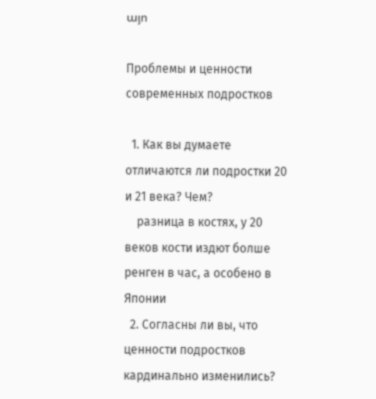այո

Проблемы и ценности современных подростков

  1. Как вы думаете отличаются ли подростки 20 и 21 века? Чем?
    разница в костях, у 20 веков кости издют болше ренген в час, а особено в Японии
  2. Согласны ли вы, что ценности подростков кардинально изменились?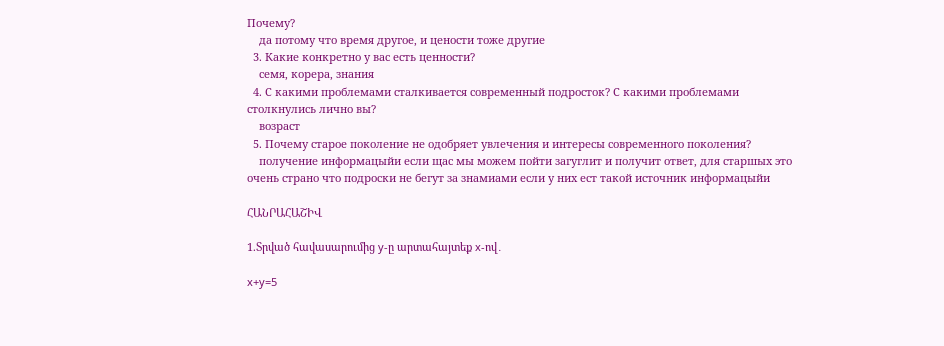Почему?
    да потому что время другое, и цености тоже другие
  3. Какие конкретно у вас есть ценности?
    семя, корера, знания
  4. С какими проблемами сталкивается современный подросток? С какими проблемами столкнулись лично вы?
    возраст
  5. Почему старое поколение не одобряет увлечения и интересы современного поколения?
    получение информацыйи если щас мы можем пойти загуглит и получит ответ, для старшых это очень страно что подроски не бегут за знамиами если у них ест такой источник информацыйи

ՀԱՆՐԱՀԱՇԻՎ

1.Տրված հավասարումից y-ը արտահայտեք x-ով․

x+y=5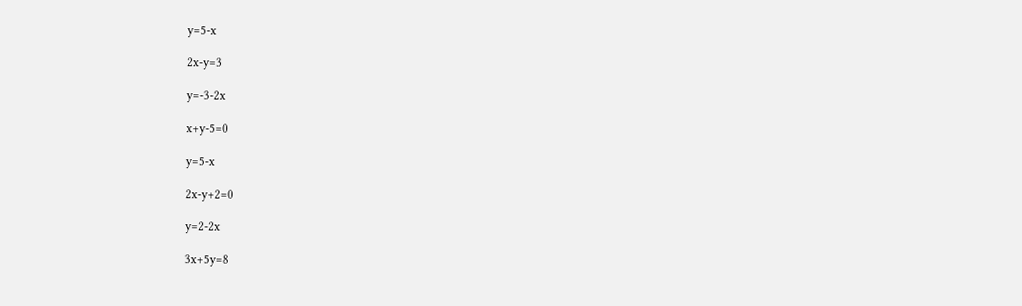y=5-x

2x-y=3

y=-3-2x

x+y-5=0

y=5-x

2x-y+2=0

y=2-2x

3x+5y=8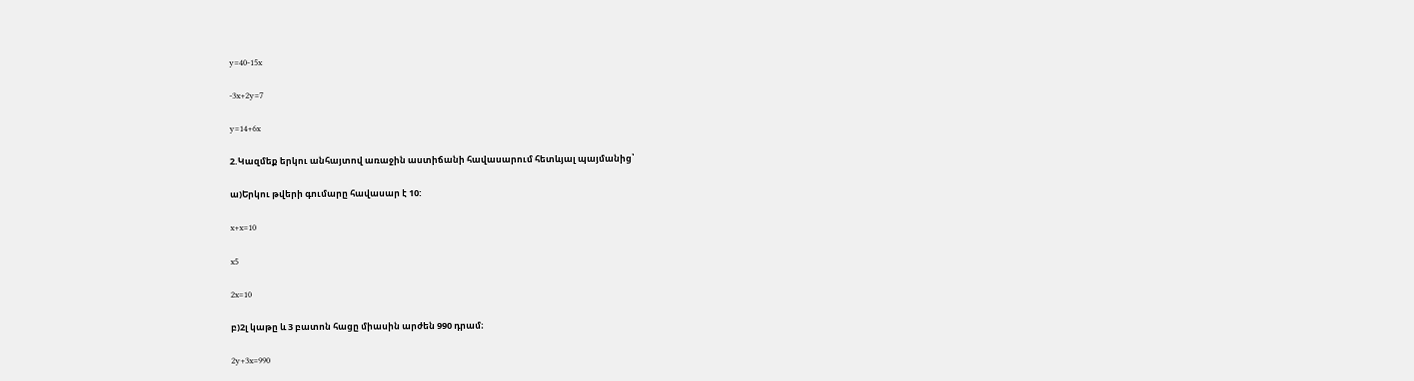y=40-15x

-3x+2y=7

y=14+6x

2.Կազմեք երկու անհայտով առաջին աստիճանի հավասարում հետևյալ պայմանից՝

ա)Երկու թվերի գումարը հավասար է 10:

x+x=10

x5

2x=10

բ)2լ կաթը և 3 բատոն հացը միասին արժեն 990 դրամ։

2y+3x=990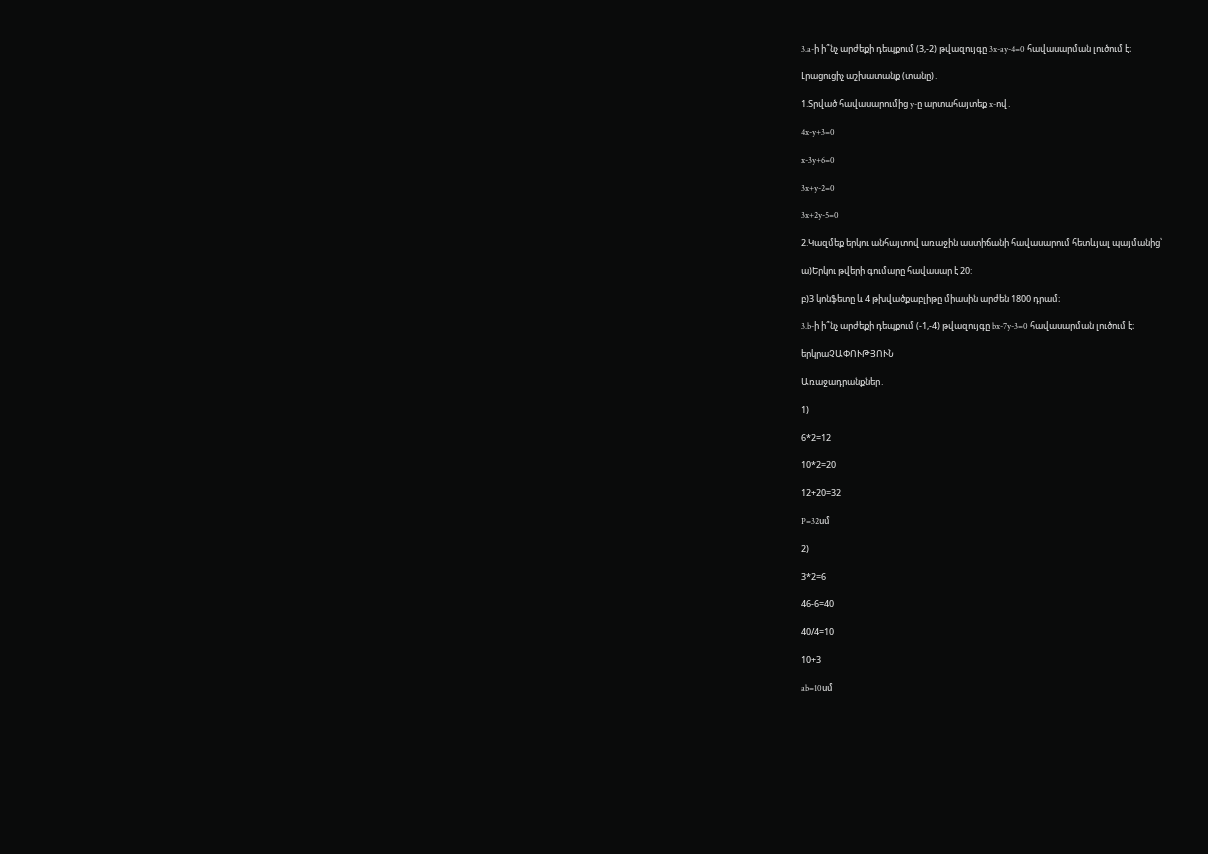3.a-ի ի՞նչ արժեքի դեպքում (3,-2) թվազույգը 3x-ay-4=0 հավասարման լուծում է։

Լրացուցիչ աշխատանք (տանը)․

1.Տրված հավասարումից y-ը արտահայտեք x-ով․

4x-y+3=0

x-3y+6=0

3x+y-2=0

3x+2y-5=0

2.Կազմեք երկու անհայտով առաջին աստիճանի հավասարում հետևյալ պայմանից՝

ա)Երկու թվերի գումարը հավասար է 20:

բ)3 կոնֆետը և 4 թխվածքաբլիթը միասին արժեն 1800 դրամ։

3.b-ի ի՞նչ արժեքի դեպքում (-1,-4) թվազույգը bx-7y-3=0 հավասարման լուծում է։

երկրաՉԱՓՈՒԹՅՈՒՆ

Առաջադրանքներ․

1)

6*2=12

10*2=20

12+20=32

P=32սմ

2)

3*2=6

46-6=40

40/4=10

10+3

ab=10սմ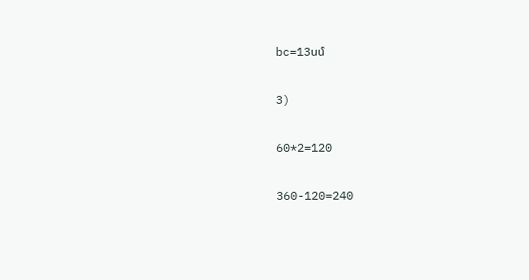bc=13սմ

3)

60*2=120

360-120=240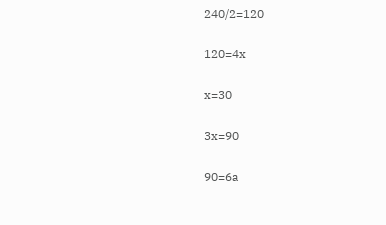240/2=120

120=4x

x=30

3x=90

90=6a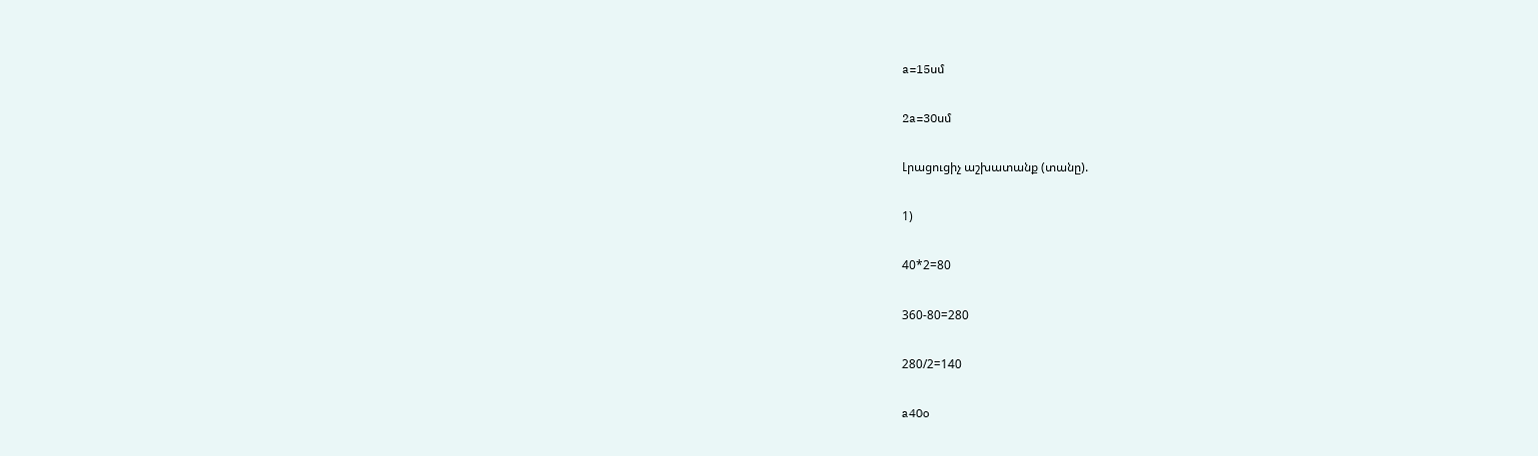a=15սմ

2a=30սմ

Լրացուցիչ աշխատանք (տանը).

1)

40*2=80

360-80=280

280/2=140

a40o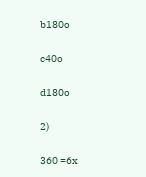b180o

c40o

d180o

2)

360 =6x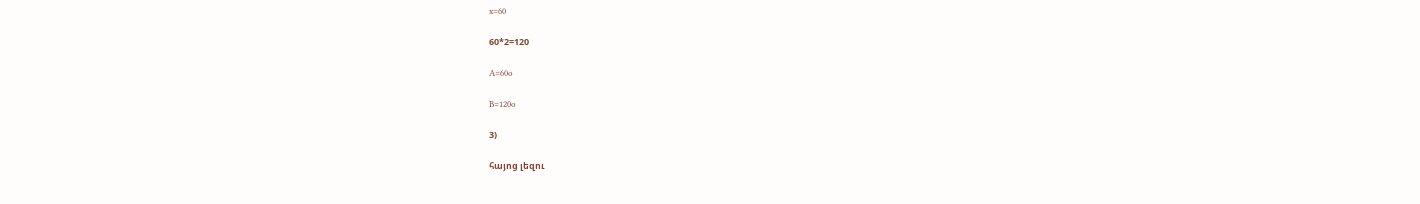x=60

60*2=120

A=60o

B=120o

3)

հայոց լեզու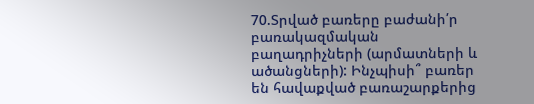70.Տրված բառերը բաժանի՛ր բառակազմական բաղադրիչների (արմատների և ածանցների): Ինչպիսի՞ բառեր են հավաքված բառաշարքերից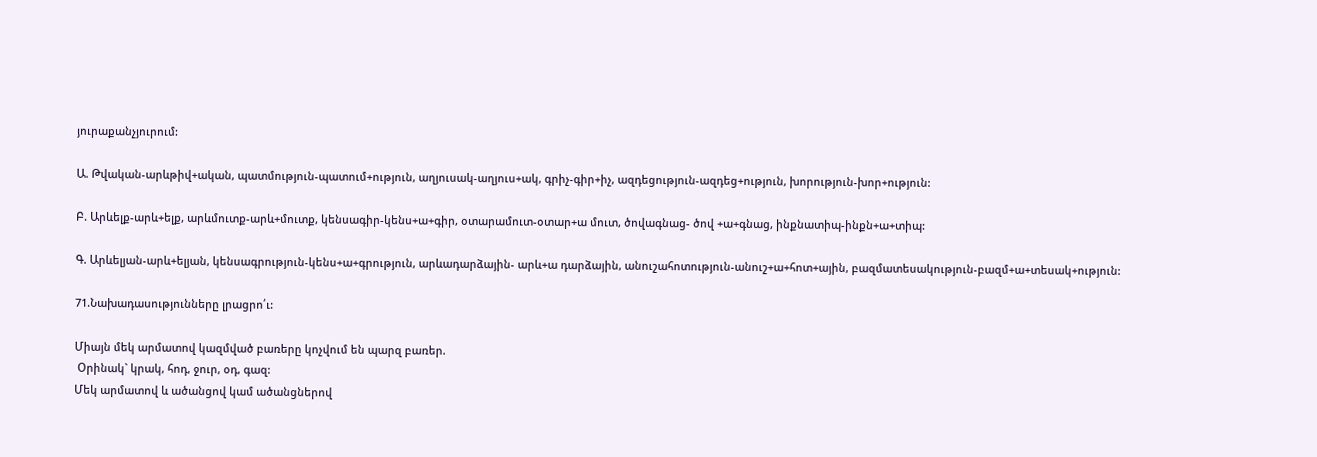յուրաքանչյուրում:

Ա. Թվական-արևթիվ+ական, պատմություն-պատում+ություն, աղյուսակ-աղյուս+ակ, գրիչ-գիր+իչ, ազդեցություն-ազդեց+ություն, խորություն-խոր+ություն:

Բ. Արևելք-արև+ելք, արևմուտք-արև+մուտք, կենսագիր-կենս+ա+գիր, օտարամուտ-օտար+ա մուտ, ծովագնաց- ծով +ա+գնաց, ինքնատիպ-ինքն+ա+տիպ:

Գ. Արևելյան-արև+ելյան, կենսագրություն-կենս+ա+գրություն, արևադարձային- արև+ա դարձային, անուշահոտություն-անուշ+ա+հոտ+ային, բազմատեսակություն-բազմ+ա+տեսակ+ություն:

71.Նախադասությունները լրացրո՛ւ:

Միայն մեկ արմատով կազմված բառերը կոչվում են պարզ բառեր.
 Օրինակ` կրակ, հոդ, ջուր, օդ, գազ:
Մեկ արմատով և ածանցով կամ ածանցներով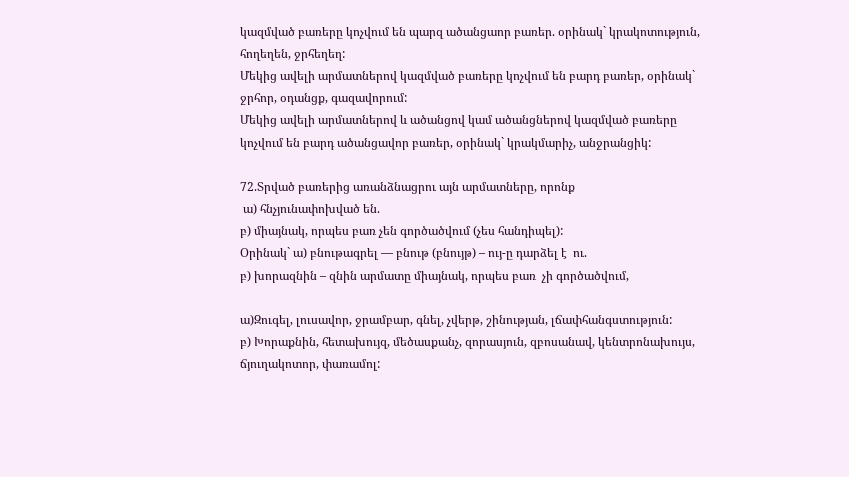կազմված բառերը կոչվում են պարզ ածանցաոր բառեր. օրինակ` կրակոտություն, հողեղեն, ջրհեղեղ:
Մեկից ավելի արմատներով կազմված բառերը կոչվում են բարդ բառեր, օրինակ` ջրհոր, օդանցք, գազավորում:
Մեկից ավելի արմատներով և ածանցով կամ ածանցներով կազմված բառերը կոչվում են բարդ ածանցավոր բառեր, օրինակ` կրակմարիչ, անջրանցիկ:

72.Տրված բառերից առանձնացրու այն արմատները, որոնք
 ա) հնչյունափոխված են.
բ) միայնակ, որպես բառ չեն գործածվում (չես հանդիպել):
Օրինակ` ա) բնութագրել — բնութ (բնույթ) – ույ-ը դարձել է  ու.
բ) խորազնին – զնին արմատը միայնակ, որպես բառ  չի գործածվում,

ա)Զուգել, լուսավոր, ջրամբար, գնել, չվերթ, շինության, լճափհանգստություն:
բ) Խորաքնին, հետախույզ, մեծասքանչ, զորասյուն, զբոսանավ, կենտրոնախույս, ճյուղակոտոր, փառամոլ: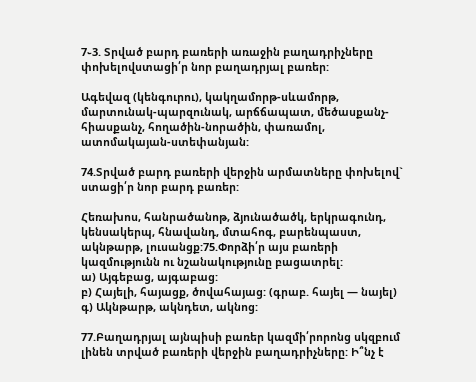7֊3. Տրված բարդ բառերի առաջին բաղադրիչները փոխելովստացի՛ր նոր բաղադրյալ բառեր:

Ագեվազ (կենգուրու), կակղամորթ-սևամորթ, մարտունակ-պարզունակ, արճճապատ, մեծասքանչ-հիասքանչ, հողածին-նորածին, փառամոլ, ատոմակայան-ստեփանյան:

74.Տրված բարդ բառերի վերջին արմատները փոխելով` ստացի՛ր նոր բարդ բառեր:

Հեռախոս, հանրածանոթ, ձյունածածկ, երկրագունդ, կենսակերպ, հնավանդ, մտահոգ, բարենպաստ, ակնթարթ, լուսանցք:75.Փորձի՛ր այս բառերի կազմությունն ու նշանակությունը բացատրել:
ա) Այգեբաց, այգաբաց:
բ) Հայելի, հայացք, ծովահայաց: (գրաբ. հայել — նայել)
գ) Ակնթարթ, ակնդետ, ակնոց:

77.Բաղադրյալ այնպիսի բառեր կազմի՛րորոնց սկզբում լինեն տրված բառերի վերջին բաղադրիչները: Ի՞նչ է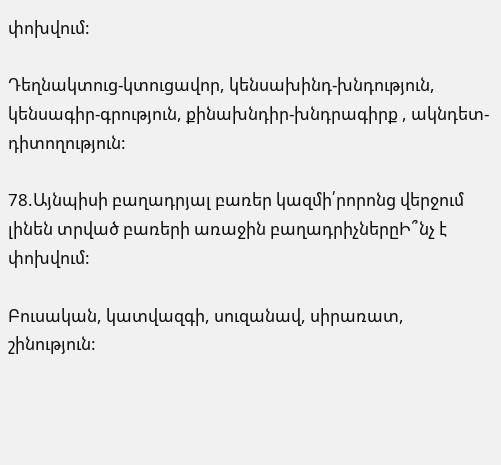փոխվում:

Դեղնակտուց-կտուցավոր, կենսախինդ-խնդություն, կենսագիր-գրություն, քինախնդիր-խնդրագիրք , ակնդետ-դիտողություն:

78.Այնպիսի բաղադրյալ բառեր կազմի՛րորոնց վերջում լինեն տրված բառերի առաջին բաղադրիչներըԻ՞նչ է փոխվում:

Բուսական, կատվազգի, սուզանավ, սիրառատ, շինություն: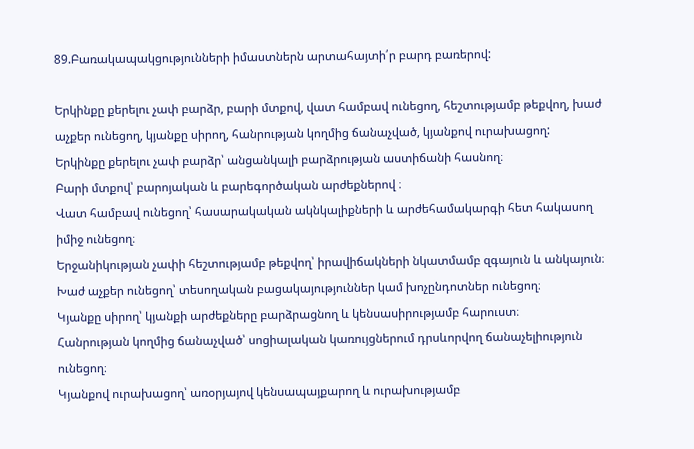89.Բառակապակցությունների իմաստներն արտահայտի՛ր բարդ բառերով:

Երկինքը քերելու չափ բարձր, բարի մտքով, վատ համբավ ունեցող, հեշտությամբ թեքվող, խաժ աչքեր ունեցող, կյանքը սիրող, հանրության կողմից ճանաչված, կյանքով ուրախացող:
Երկինքը քերելու չափ բարձր՝ անցանկալի բարձրության աստիճանի հասնող։
Բարի մտքով՝ բարոյական և բարեգործական արժեքներով ։
Վատ համբավ ունեցող՝ հասարակական ակնկալիքների և արժեհամակարգի հետ հակասող իմիջ ունեցող։
Երջանիկության չափի հեշտությամբ թեքվող՝ իրավիճակների նկատմամբ զգայուն և անկայուն։
Խաժ աչքեր ունեցող՝ տեսողական բացակայություններ կամ խոչընդոտներ ունեցող։
Կյանքը սիրող՝ կյանքի արժեքները բարձրացնող և կենսասիրությամբ հարուստ։
Հանրության կողմից ճանաչված՝ սոցիալական կառույցներում դրսևորվող ճանաչելիություն ունեցող։
Կյանքով ուրախացող՝ առօրյայով կենսապայքարող և ուրախությամբ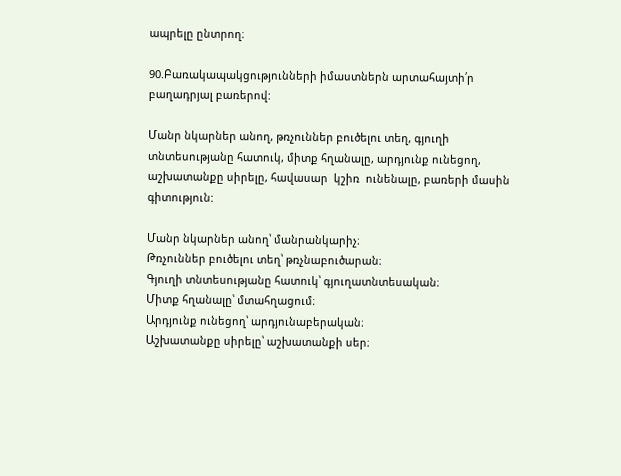ապրելը ընտրող։

90.Բառակապակցությունների իմաստներն արտահայտի՛ր բաղադրյալ բառերով:

Մանր նկարներ անող, թռչուններ բուծելու տեղ, գյուղի տնտեսությանը հատուկ, միտք հղանալը, արդյունք ունեցող, աշխատանքը սիրելը, հավասար  կշիռ  ունենալը, բառերի մասին գիտություն:

Մանր նկարներ անող՝ մանրանկարիչ։
Թռչուններ բուծելու տեղ՝ թռչնաբուծարան։
Գյուղի տնտեսությանը հատուկ՝ գյուղատնտեսական։
Միտք հղանալը՝ մտահղացում։
Արդյունք ունեցող՝ արդյունաբերական։
Աշխատանքը սիրելը՝ աշխատանքի սեր։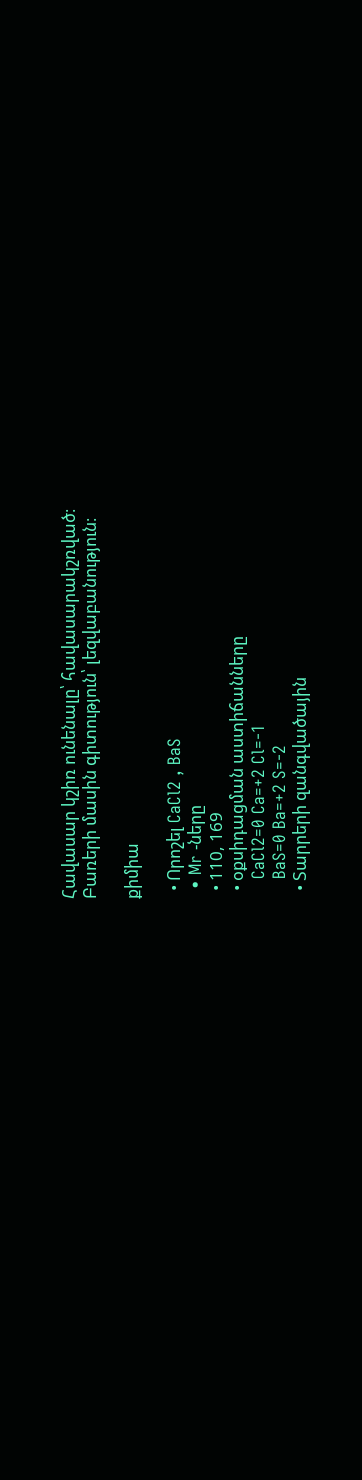Հավասար կշիռ ունենալը՝ հավասարակշռված։
Բառերի մասին գիտություն՝ լեզվաբանություն։

քիմիա

  • Որոշել CaCl2 , BaS
  • Mr -ները
  • 110, 169
  • օքսիդացման աստիճանները
    CaCl2=0 Ca=+2 Cl=-1
    BaS=0 Ba=+2 S=-2
  • Տարրերի զանգվածային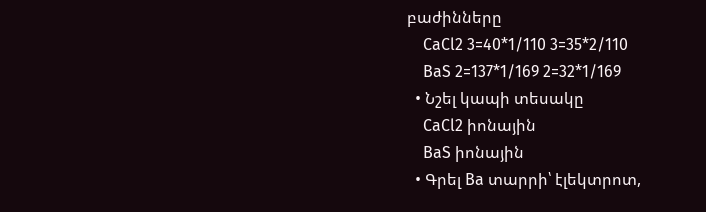բաժինները
    CaCl2 3=40*1/110 3=35*2/110
    BaS 2=137*1/169 2=32*1/169
  • Նշել կապի տեսակը
    CaCl2 իոնային
    BaS իոնային
  • Գրել Ba տարրի՝ էլեկտրոտ,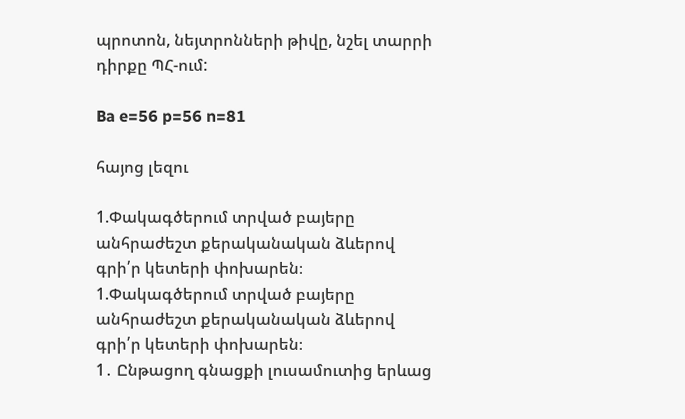պրոտոն, նեյտրոնների թիվը, նշել տարրի դիրքը ՊՀ-ում:

Ba e=56 p=56 n=81

հայոց լեզու

1.Փակագծերում տրված բայերը անհրաժեշտ քերականական ձևերով գրի՛ր կետերի փոխարեն։
1.Փակագծերում տրված բայերը անհրաժեշտ քերականական ձևերով գրի՛ր կետերի փոխարեն։
1․ Ընթացող գնացքի լուսամուտից երևաց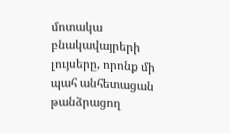մոտակա բնակավայրերի լույսերը, որոնք մի պահ անհետացան թանձրացող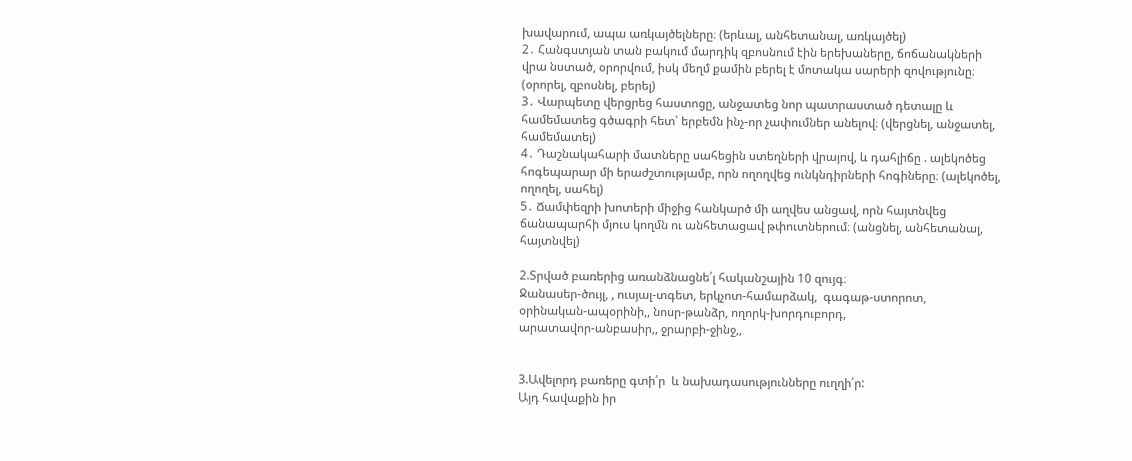խավարում, ապա առկայծելները։ (երևալ, անհետանալ, առկայծել)
2․ Հանգստյան տան բակում մարդիկ զբոսնում էին երեխաները, ճոճանակների վրա նստած, օրորվում, իսկ մեղմ քամին բերել է մոտակա սարերի զովությունը։ (օրորել, զբոսնել, բերել)
3․ Վարպետը վերցրեց հաստոցը, անջատեց նոր պատրաստած դետալը և համեմատեց գծագրի հետ՝ երբեմն ինչ-որ չափումներ անելով։ (վերցնել, անջատել, համեմատել)
4․ Դաշնակահարի մատները սահեցին ստեղների վրայով, և դահլիճը . ալեկոծեց հոգեպարար մի երաժշտությամբ, որն ողողվեց ունկնդիրների հոգիները։ (ալեկոծել, ողողել, սահել)
5․ Ճամփեզրի խոտերի միջից հանկարծ մի աղվես անցավ, որն հայտնվեց ճանապարհի մյուս կողմն ու անհետացավ թփուտներում։ (անցնել, անհետանալ, հայտնվել)

2.Տրված բառերից առանձնացնե՛լ հականշային 10 զույգ։
Ջանասեր-ծույլ, , ուսյալ-տգետ, երկչոտ-համարձակ,  գագաթ-ստորոտ,
օրինական-ապօրինի,, նոսր-թանձր, ողորկ-խորդուբորդ,
արատավոր-անբասիր,, ջրարբի-ջինջ,,


3.Ավելորդ բառերը գտի՛ր  և նախադասությունները ուղղի՛ր:
Այդ հավաքին իր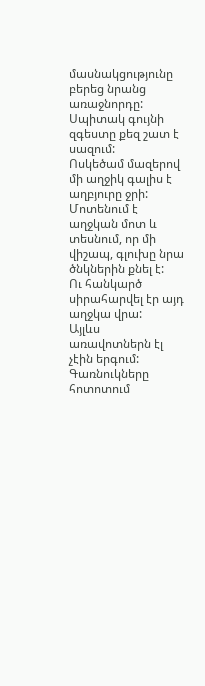մասնակցությունը բերեց նրանց առաջնորդը:
Սպիտակ գույնի զգեստը քեզ շատ է սազում:
Ոսկեծամ մազերով մի աղջիկ գալիս է աղբյուրը ջրի:
Մոտենում է աղջկան մոտ և տեսնում, որ մի վիշապ, գլուխը նրա ծնկներին քնել է:
Ու հանկարծ սիրահարվել էր այդ աղջկա վրա:
Այլևս առավոտներն էլ չէին երգում:
Գառնուկները հոտոտում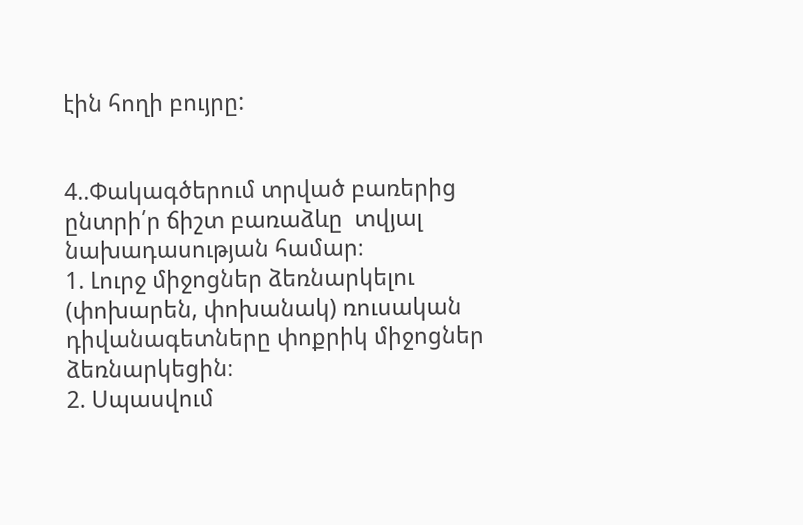էին հողի բույրը:


4..Փակագծերում տրված բառերից ընտրի՛ր ճիշտ բառաձևը  տվյալ նախադասության համար։
1. Լուրջ միջոցներ ձեռնարկելու (փոխարեն, փոխանակ) ռուսական դիվանագետները փոքրիկ միջոցներ ձեռնարկեցին։
2. Սպասվում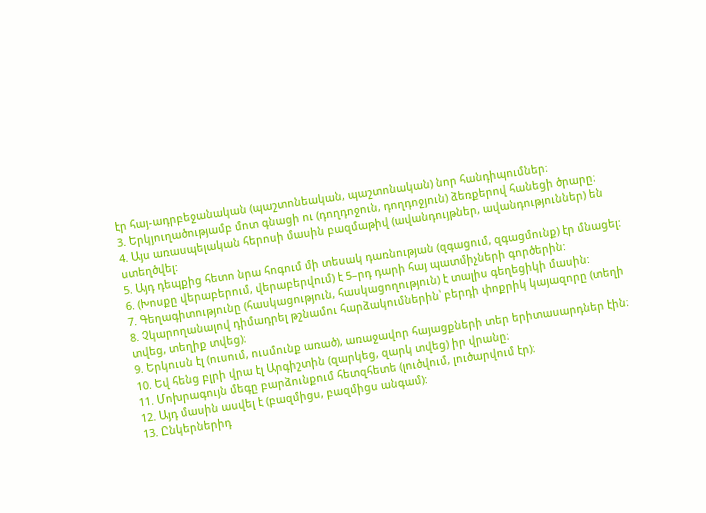էր հայ-ադրբեջանական (պաշտոնեական, պաշտոնական) նոր հանդիպումներ։
3. Երկյուղածությամբ մոտ գնացի ու (դողդոջուն, դողդոջյուն) ձեռքերով հանեցի ծրարը։
4. Այս առասպելական հերոսի մասին բազմաթիվ (ավանդույթներ, ավանդություններ) են ստեղծվել:
5. Այդ դեպքից հետո նրա հոգում մի տեսակ դառնության (զգացում, զգացմունք) էր մնացել:
6. (Խոսքը վերաբերում, վերաբերվում) է 5–րդ դարի հայ պատմիչների գործերին:
7. Գեղագիտությունը (հասկացություն, հասկացողություն) է տալիս գեղեցիկի մասին:
8. Չկարողանալով դիմադրել թշնամու հարձակումներին՝ բերդի փոքրիկ կայազորը (տեղի տվեց, տեղիք տվեց)։
9. Երկուսն էլ (ուսում, ուսմունք առած), առաջավոր հայացքների տեր երիտասարդներ էին։
10. Եվ հենց բլրի վրա էլ Արգիշտին (զարկեց, զարկ տվեց) իր վրանը։
11. Մոխրագույն մեգը բարձունքում հետզհետե (լուծվում, լուծարվում էր)։
12. Այդ մասին ասվել է (բազմիցս, բազմիցս անգամ):
13. Ընկերներիդ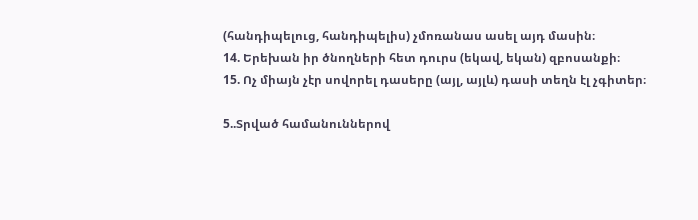(հանդիպելուց, հանդիպելիս) չմոռանաս ասել այդ մասին։
14. Երեխան իր ծնողների հետ դուրս (եկավ, եկան) զբոսանքի։
15. Ոչ միայն չէր սովորել դասերը (այլ, այլև) դասի տեղն էլ չգիտեր։

5..Տրված համանուններով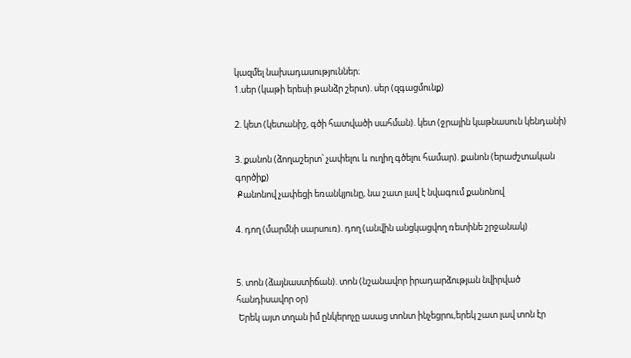կազմել նախադասություններ։
1.սեր (կաթի երեսի թանձր շերտ). սեր (զգացմունք)

2. կետ (կետանիշ, գծի հատվածի սահման). կետ (ջրային կաթնասուն կենդանի)

3. քանոն (ձողաշերտ՝ չափելու և ուղիղ գծելու համար). քանոն (երաժշտական
գործիք)
 Քանոնով չափեցի եռանկյունը, նա շատ լավ է նվագում քանոնով

4. դող (մարմնի սարսուռ). դող (անվին անցկացվող ռետինե շրջանակ)


5. տոն (ձայնաստիճան). տոն (նշանավոր իրադարձության նվիրված
հանդիսավոր օր)
 Երեկ այտ տղան իմ ընկերոչը ասաց տոնտ ինչեցրու,երեկ շատ լավ տոն էր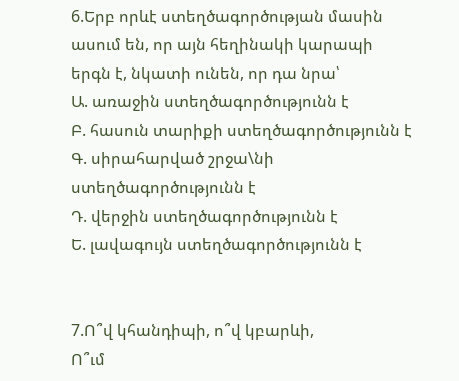6.Երբ որևէ ստեղծագործության մասին ասում են, որ այն հեղինակի կարապի երգն է, նկատի ունեն, որ դա նրա՝
Ա. առաջին ստեղծագործությունն է
Բ. հասուն տարիքի ստեղծագործությունն է
Գ. սիրահարված շրջա\նի ստեղծագործությունն է
Դ. վերջին ստեղծագործությունն է
Ե. լավագույն ստեղծագործությունն է


7.Ո՞վ կհանդիպի, ո՞վ կբարևի,
Ո՞ւմ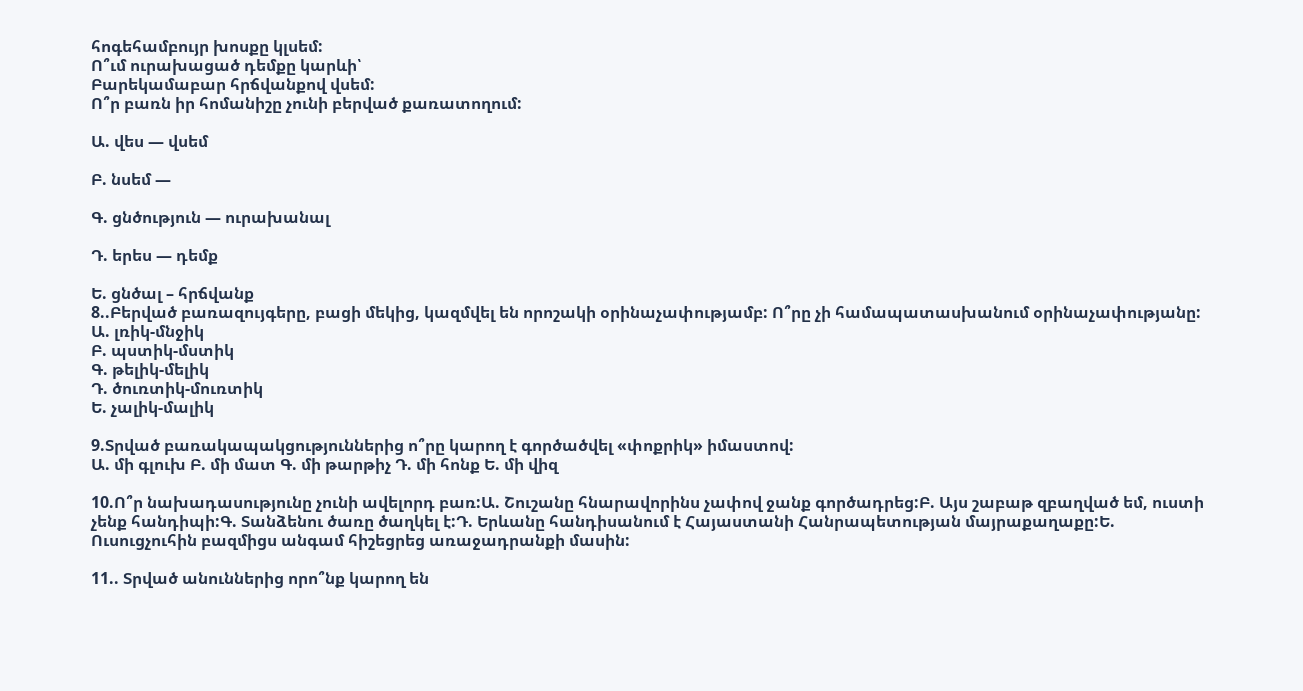հոգեհամբույր խոսքը կլսեմ:
Ո՞ւմ ուրախացած դեմքը կարևի՝
Բարեկամաբար հրճվանքով վսեմ:
Ո՞ր բառն իր հոմանիշը չունի բերված քառատողում:

Ա. վես — վսեմ

Բ. նսեմ —

Գ. ցնծություն — ուրախանալ

Դ. երես — դեմք

Ե. ցնծալ – հրճվանք
8..Բերված բառազույգերը, բացի մեկից, կազմվել են որոշակի օրինաչափությամբ: Ո՞րը չի համապատասխանում օրինաչափությանը:
Ա. լռիկ-մնջիկ
Բ. պստիկ-մստիկ
Գ. թելիկ-մելիկ
Դ. ծուռտիկ-մուռտիկ
Ե. չալիկ-մալիկ

9.Տրված բառակապակցություններից ո՞րը կարող է գործածվել «փոքրիկ» իմաստով:
Ա. մի գլուխ Բ. մի մատ Գ. մի թարթիչ Դ. մի հոնք Ե. մի վիզ

10.Ո՞ր նախադասությունը չունի ավելորդ բառ:Ա. Շուշանը հնարավորինս չափով ջանք գործադրեց:Բ. Այս շաբաթ զբաղված եմ, ուստի չենք հանդիպի:Գ. Տանձենու ծառը ծաղկել է:Դ. Երևանը հանդիսանում է Հայաստանի Հանրապետության մայրաքաղաքը:Ե. Ուսուցչուհին բազմիցս անգամ հիշեցրեց առաջադրանքի մասին:

11.. Տրված անուններից որո՞նք կարող են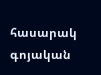հասարակ գոյական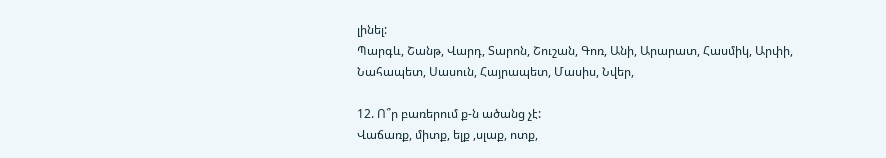լինել:
Պարգև, Շանթ, Վարդ, Տարոն, Շուշան, Գոռ, Անի, Արարատ, Հասմիկ, Արփի, Նահապետ, Սասուն, Հայրապետ, Մասիս, Նվեր,

12. Ո՞ր բառերում ք-ն ածանց չէ:
Վաճառք, միտք, ելք ,սլաք, ոտք,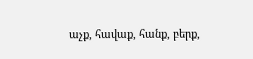աչք, հավաք, հանք, բերք,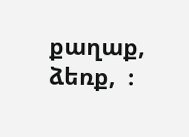քաղաք, ձեռք,  ։